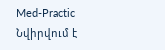Med-Practic
Նվիրվում է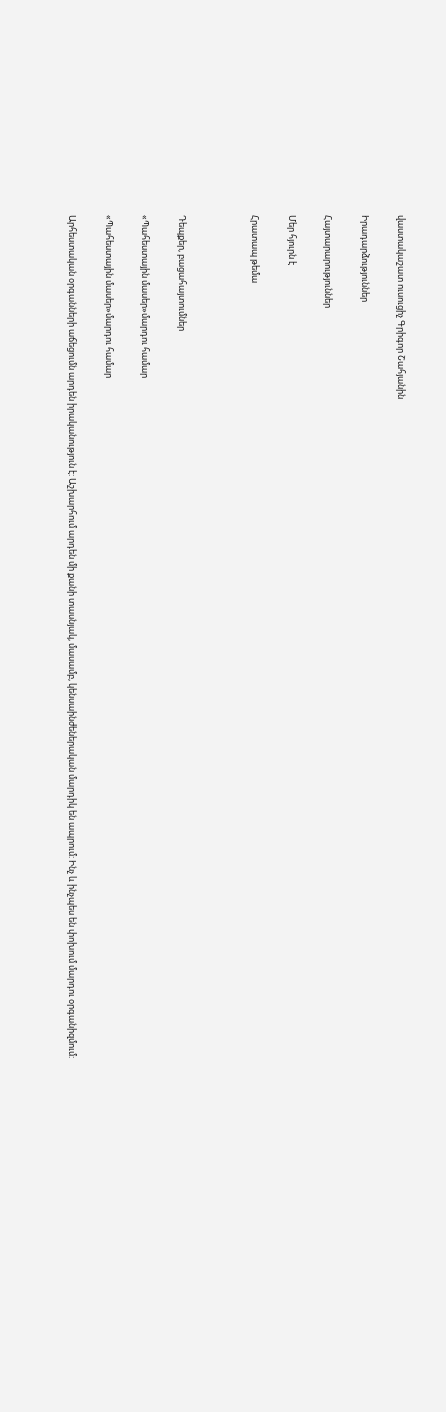վաստակաշատ ուսուցիչ Գրիգոր Շահյանին

Իրադարձություններ

Հայտարարություններ

Մեր հյուրն է

Հրատապ թեմա



Դեպքեր, բացահայտումներ

«Պահեստային մասեր»մարդու համար

«Պահեստային մասեր»մարդու համար

Արհեստական օրգանների աճեցումն արդեն իրականություն է: Աշխարհում արդեն մի քանի տասնյակ, մասամբ, կենսաինժեներական մարդիկ են ապրում: Ինչ և ինչպես են փոխում մարդու օրգանիզմում: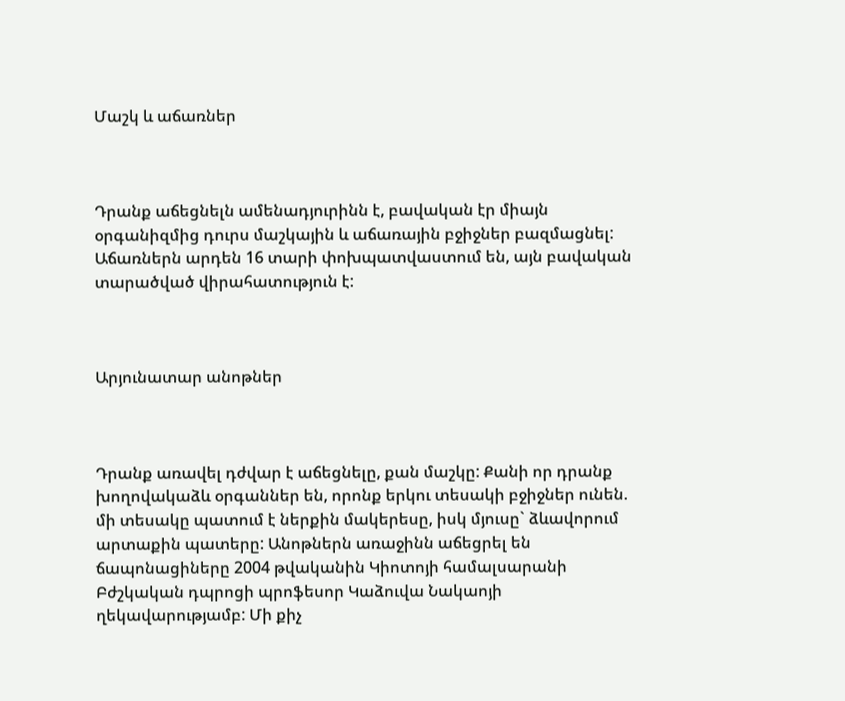Մաշկ և աճառներ



Դրանք աճեցնելն ամենադյուրինն է, բավական էր միայն օրգանիզմից դուրս մաշկային և աճառային բջիջներ բազմացնել: Աճառներն արդեն 16 տարի փոխպատվաստում են, այն բավական տարածված վիրահատություն է:



Արյունատար անոթներ



Դրանք առավել դժվար է աճեցնելը, քան մաշկը: Քանի որ դրանք խողովակաձև օրգաններ են, որոնք երկու տեսակի բջիջներ ունեն. մի տեսակը պատում է ներքին մակերեսը, իսկ մյուսը` ձևավորում արտաքին պատերը: Անոթներն առաջինն աճեցրել են ճապոնացիները 2004 թվականին Կիոտոյի համալսարանի Բժշկական դպրոցի պրոֆեսոր Կաձուվա Նակաոյի ղեկավարությամբ: Մի քիչ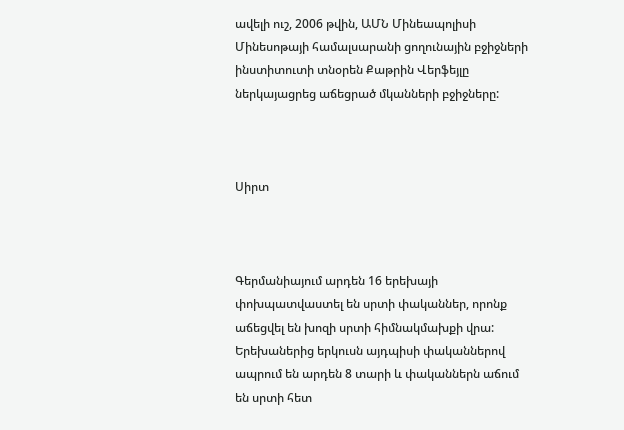ավելի ուշ, 2006 թվին, ԱՄՆ Մինեապոլիսի Մինեսոթայի համալսարանի ցողունային բջիջների ինստիտուտի տնօրեն Քաթրին Վերֆեյլը ներկայացրեց աճեցրած մկանների բջիջները:



Սիրտ



Գերմանիայում արդեն 16 երեխայի փոխպատվաստել են սրտի փականներ, որոնք աճեցվել են խոզի սրտի հիմնակմախքի վրա: Երեխաներից երկուսն այդպիսի փականներով ապրում են արդեն 8 տարի և փականներն աճում են սրտի հետ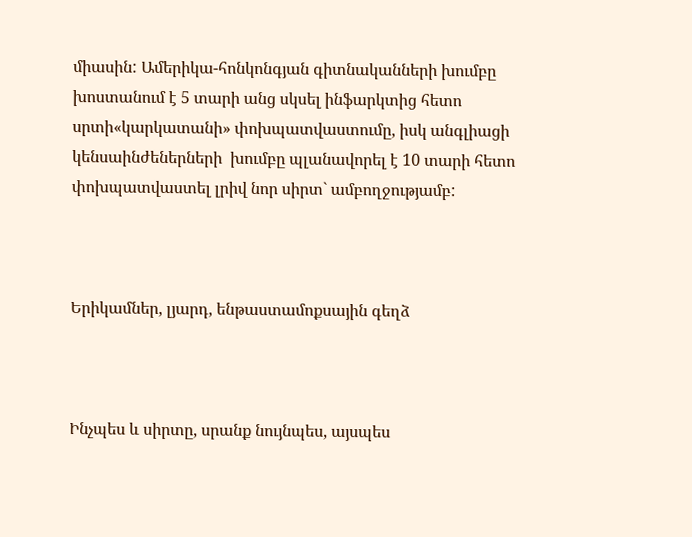միասին: Ամերիկա-հոնկոնգյան գիտնականների խումբը խոստանում է 5 տարի անց սկսել ինֆարկտից հետո սրտի«կարկատանի» փոխպատվաստումը, իսկ անգլիացի կենսաինժեներների  խումբը պլանավորել է 10 տարի հետո փոխպատվաստել լրիվ նոր սիրտ` ամբողջությամբ:



Երիկամներ, լյարդ, ենթաստամոքսային գեղձ



Ինչպես և սիրտը, սրանք նույնպես, այսպես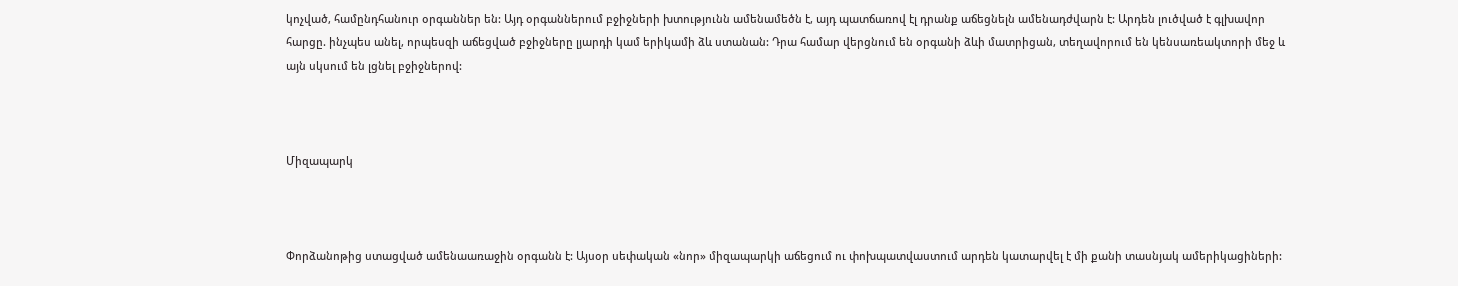կոչված, համընդհանուր օրգաններ են: Այդ օրգաններում բջիջների խտությունն ամենամեծն է, այդ պատճառով էլ դրանք աճեցնելն ամենադժվարն է: Արդեն լուծված է գլխավոր հարցը. ինչպես անել, որպեսզի աճեցված բջիջները լյարդի կամ երիկամի ձև ստանան: Դրա համար վերցնում են օրգանի ձևի մատրիցան, տեղավորում են կենսառեակտորի մեջ և այն սկսում են լցնել բջիջներով:



Միզապարկ



Փորձանոթից ստացված ամենաառաջին օրգանն է: Այսօր սեփական «նոր» միզապարկի աճեցում ու փոխպատվաստում արդեն կատարվել է մի քանի տասնյակ ամերիկացիների: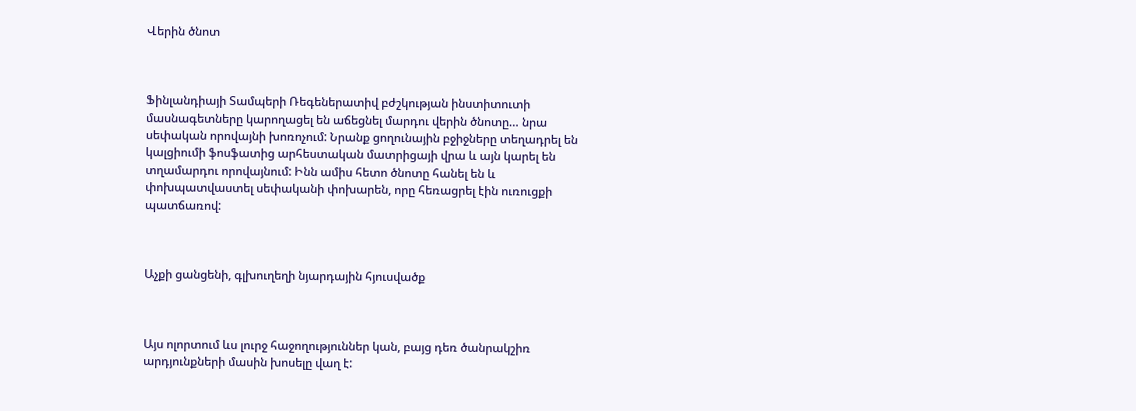Վերին ծնոտ



Ֆինլանդիայի Տամպերի Ռեգեներատիվ բժշկության ինստիտուտի մասնագետները կարողացել են աճեցնել մարդու վերին ծնոտը… նրա սեփական որովայնի խոռոչում: Նրանք ցողունային բջիջները տեղադրել են կալցիումի ֆոսֆատից արհեստական մատրիցայի վրա և այն կարել են տղամարդու որովայնում: Ինն ամիս հետո ծնոտը հանել են և փոխպատվաստել սեփականի փոխարեն, որը հեռացրել էին ուռուցքի պատճառով:



Աչքի ցանցենի, գլխուղեղի նյարդային հյուսվածք



Այս ոլորտում ևս լուրջ հաջողություններ կան, բայց դեռ ծանրակշիռ արդյունքների մասին խոսելը վաղ է: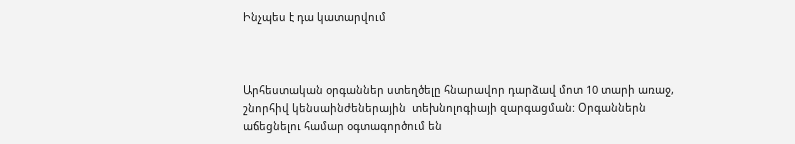Ինչպես է դա կատարվում



Արհեստական օրգաններ ստեղծելը հնարավոր դարձավ մոտ 10 տարի առաջ, շնորհիվ կենսաինժեներային  տեխնոլոգիայի զարգացման: Օրգաններն աճեցնելու համար օգտագործում են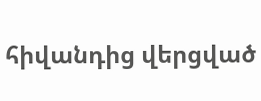հիվանդից վերցված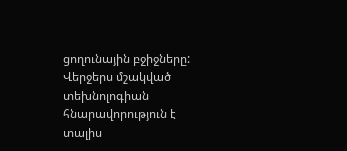ցողունային բջիջները: Վերջերս մշակված տեխնոլոգիան հնարավորություն է տալիս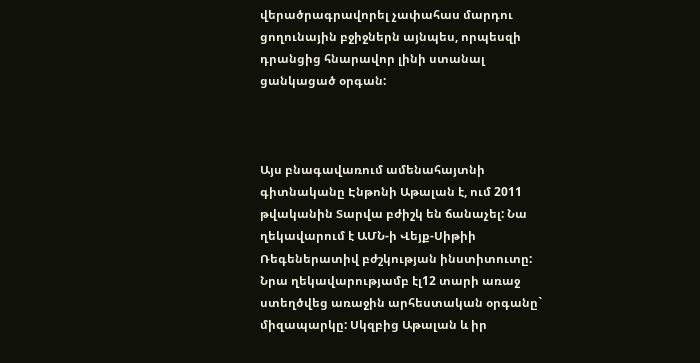վերածրագրավորել չափահաս մարդու ցողունային բջիջներն այնպես, որպեսզի դրանցից հնարավոր լինի ստանալ ցանկացած օրգան:



Այս բնագավառում ամենահայտնի գիտնականը Էնթոնի Աթալան է, ում 2011 թվականին Տարվա բժիշկ են ճանաչել: Նա ղեկավարում է ԱՄՆ-ի Վեյք-Սիթիի Ռեգեներատիվ բժշկության ինստիտուտը: Նրա ղեկավարությամբ էլ12 տարի առաջ ստեղծվեց առաջին արհեստական օրգանը` միզապարկը: Սկզբից Աթալան և իր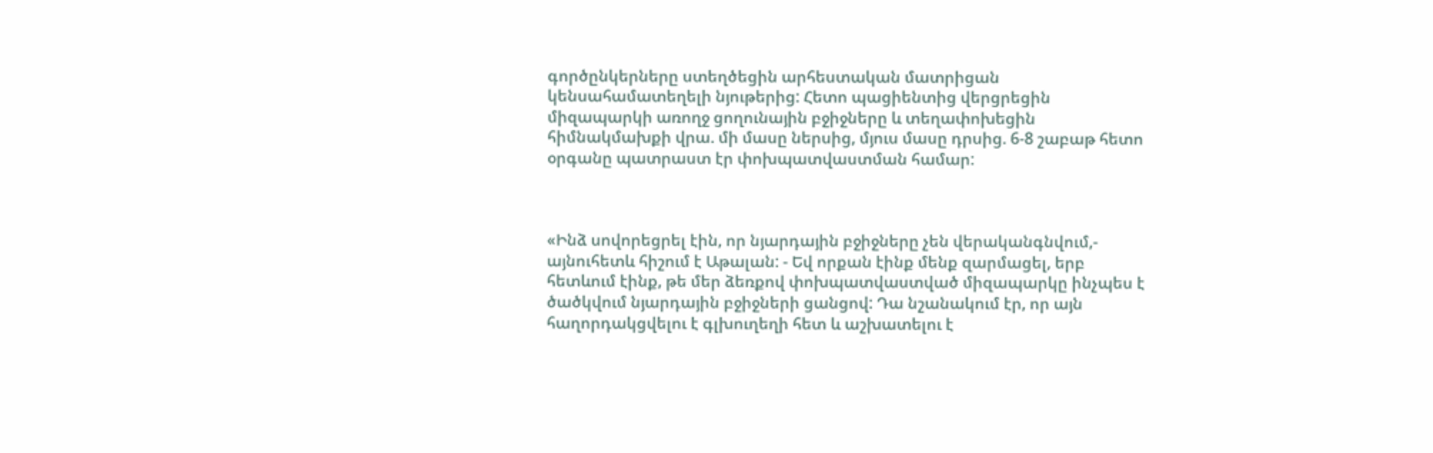գործընկերները ստեղծեցին արհեստական մատրիցան կենսահամատեղելի նյութերից: Հետո պացիենտից վերցրեցին միզապարկի առողջ ցողունային բջիջները և տեղափոխեցին հիմնակմախքի վրա. մի մասը ներսից, մյուս մասը դրսից. 6-8 շաբաթ հետո օրգանը պատրաստ էր փոխպատվաստման համար:



«Ինձ սովորեցրել էին, որ նյարդային բջիջները չեն վերականգնվում,- այնուհետև հիշում է Աթալան: - Եվ որքան էինք մենք զարմացել, երբ հետևում էինք, թե մեր ձեռքով փոխպատվաստված միզապարկը ինչպես է ծածկվում նյարդային բջիջների ցանցով: Դա նշանակում էր, որ այն հաղորդակցվելու է գլխուղեղի հետ և աշխատելու է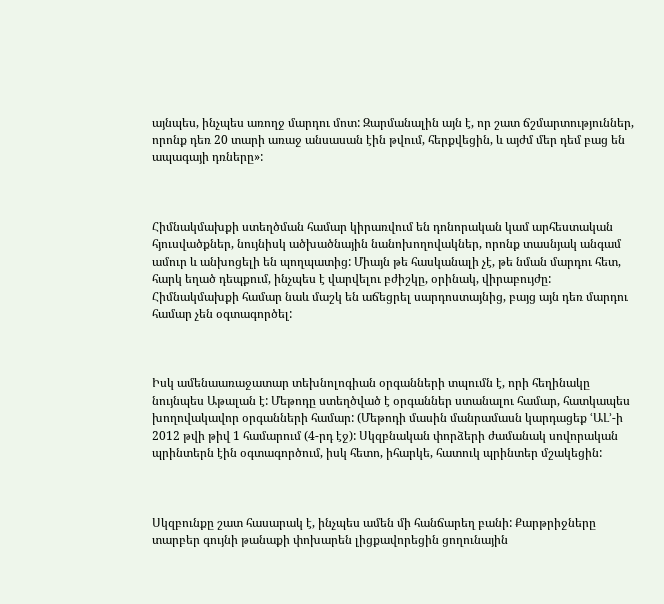այնպես, ինչպես առողջ մարդու մոտ: Զարմանալին այն է, որ շատ ճշմարտություններ, որոնք դեռ 20 տարի առաջ անսասան էին թվում, հերքվեցին, և այժմ մեր դեմ բաց են ապագայի դռները»:



Հիմնակմախքի ստեղծման համար կիրառվում են դոնորական կամ արհեստական հյուսվածքներ, նույնիսկ ածխածնային նանոխողովակներ, որոնք տասնյակ անգամ ամուր և անխոցելի են պողպատից: Միայն թե հասկանալի չէ, թե նման մարդու հետ, հարկ եղած դեպքում, ինչպես է վարվելու բժիշկը, օրինակ, վիրաբույժը: Հիմնակմախքի համար նաև մաշկ են աճեցրել սարդոստայնից, բայց այն դեռ մարդու համար չեն օգտագործել:



Իսկ ամենաառաջատար տեխնոլոգիան օրգանների տպումն է, որի հեղինակը նույնպես Աթալան է: Մեթոդը ստեղծված է օրգաններ ստանալու համար, հատկապես խողովակավոր օրգանների համար: (Մեթոդի մասին մանրամասն կարդացեք ՙԱԼ՚-ի 2012 թվի թիվ 1 համարում (4-րդ էջ): Սկզբնական փորձերի ժամանակ սովորական պրինտերն էին օգտագործում, իսկ հետո, իհարկե, հատուկ պրինտեր մշակեցին:



Սկզբունքը շատ հասարակ է, ինչպես ամեն մի հանճարեղ բանի: Քարթրիջները տարբեր գույնի թանաքի փոխարեն լիցքավորեցին ցողունային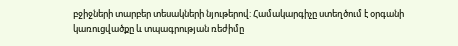բջիջների տարբեր տեսակների նյութերով: Համակարգիչը ստեղծում է օրգանի կառուցվածքը և տպագրության ռեժիմը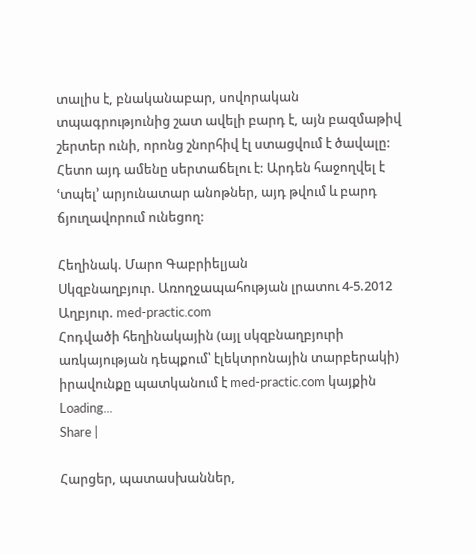տալիս է, բնականաբար, սովորական տպագրությունից շատ ավելի բարդ է, այն բազմաթիվ շերտեր ունի, որոնց շնորհիվ էլ ստացվում է ծավալը: Հետո այդ ամենը սերտաճելու է: Արդեն հաջողվել է ՙտպել՚ արյունատար անոթներ, այդ թվում և բարդ ճյուղավորում ունեցող:

Հեղինակ. Մարո Գաբրիելյան
Սկզբնաղբյուր. Առողջապահության լրատու 4-5.2012
Աղբյուր. med-practic.com
Հոդվածի հեղինակային (այլ սկզբնաղբյուրի առկայության դեպքում՝ էլեկտրոնային տարբերակի) իրավունքը պատկանում է med-practic.com կայքին
Loading...
Share |

Հարցեր, պատասխաններ,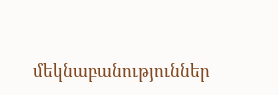մեկնաբանություններ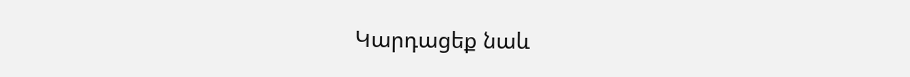Կարդացեք նաև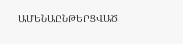ԱՄԵՆԱԸՆԹԵՐՑՎԱԾ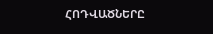ՀՈԴՎԱԾՆԵՐԸ